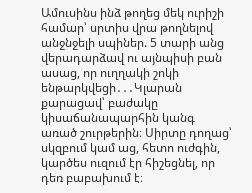Ամուսինս ինձ թողեց մեկ ուրիշի համար՝ սրտիս վրա թողնելով անջնջելի սպիներ. 5 տարի անց վերադարձավ ու այնպիսի բան ասաց, որ ուղղակի շոկի ենթարկվեցի․․․Կլարան քարացավ՝ բաժակը կիսաճանապարհին կանգ առած շուրթերին։ Սիրտը դողաց՝ սկզբում կամ աց, հետո ուժգին, կարծես ուզում էր հիշեցնել, որ դեռ բաբախում է։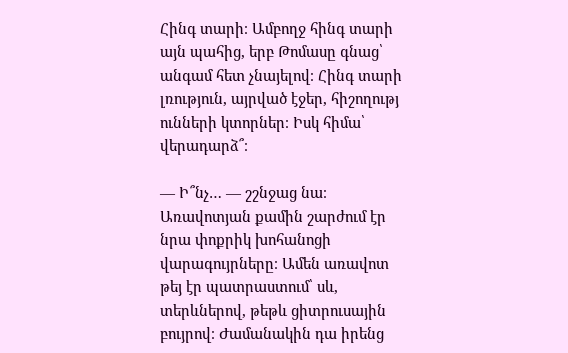Հինգ տարի։ Ամբողջ հինգ տարի այն պահից, երբ Թոմասը գնաց՝ անգամ հետ չնայելով։ Հինգ տարի լռություն, այրված էջեր, հիշողությ ունների կտորներ։ Իսկ հիմա՝ վերադարձ՞։

— Ի՞նչ… — շշնջաց նա։
Առավոտյան քամին շարժում էր նրա փոքրիկ խոհանոցի վարագույրները։ Ամեն առավոտ թեյ էր պատրաստում՝ սև, տերևներով, թեթև ցիտրուսային բույրով։ Ժամանակին դա իրենց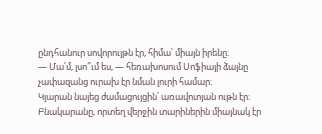ընդհանուր սովորույթն էր, հիմա՝ միայն իրենը։
— Մա՛մ, լսո՞ւմ ես, — հեռախոսում Սոֆիայի ձայնը չափազանց ուրախ էր նման լուրի համար։
Կլարան նայեց ժամացույցին՝ առավոտյան ութն էր։ Բնակարանը, որտեղ վերջին տարիներին միայնակ էր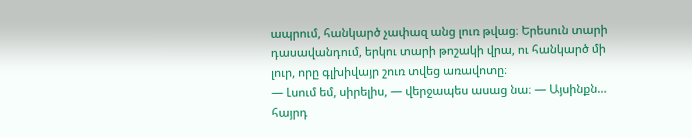ապրում, հանկարծ չափազ անց լուռ թվաց։ Երեսուն տարի դասավանդում, երկու տարի թոշակի վրա, ու հանկարծ մի լուր, որը գլխիվայր շուռ տվեց առավոտը։
— Լսում եմ, սիրելիս, — վերջապես ասաց նա։ — Այսինքն… հայրդ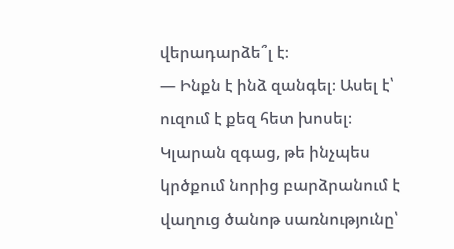վերադարձե՞լ է։
— Ինքն է ինձ զանգել։ Ասել է՝ ուզում է քեզ հետ խոսել։
Կլարան զգաց, թե ինչպես կրծքում նորից բարձրանում է վաղուց ծանոթ սառնությունը՝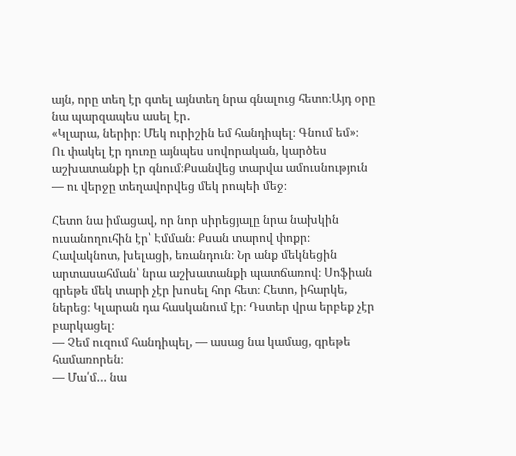այն, որը տեղ էր գտել այնտեղ նրա գնալուց հետո։Այդ օրը նա պարզապես ասել էր․
«Կլարա, ներիր։ Մեկ ուրիշին եմ հանդիպել։ Գնում եմ»։
Ու փակել էր դուռը այնպես սովորական, կարծես աշխատանքի էր գնում։Քսանվեց տարվա ամուսնություն — ու վերջը տեղավորվեց մեկ րոպեի մեջ։

Հետո նա իմացավ, որ նոր սիրեցյալը նրա նախկին ուսանողուհին էր՝ Էմման։ Քսան տարով փոքր։ Հավակնոտ, խելացի, եռանդուն։ Նր անք մեկնեցին արտասահման՝ նրա աշխատանքի պատճառով։ Սոֆիան գրեթե մեկ տարի չէր խոսել հոր հետ։ Հետո, իհարկե, ներեց։ Կլարան դա հասկանում էր։ Դստեր վրա երբեք չէր բարկացել։
— Չեմ ուզում հանդիպել, — ասաց նա կամաց, գրեթե համառորեն։
— Մա՛մ… նա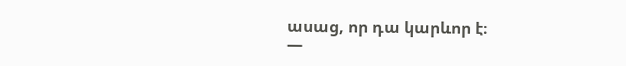ասաց, որ դա կարևոր է։
—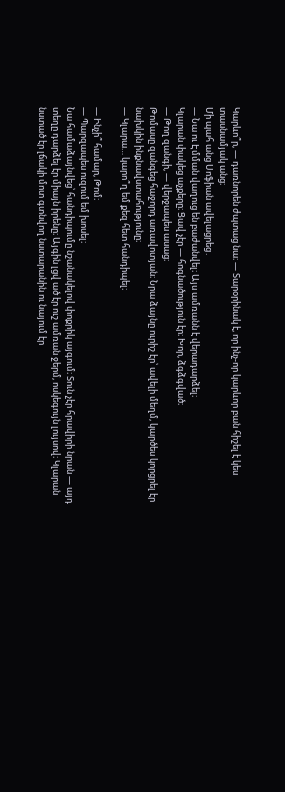Կարևո՞ր, — դառնորեն ժպտաց նա։ — Տարօրինակ է, որ ինչ-որ կարևոր բան հիշել է կես տասնամյակ անց։
Մի պահ անց Սոֆիան ավելացրեց․
— Նա ու Էմման վաղուց են բաժանվել։ Այս ամռանն է վերադարձել։
Կլարան փակեց աչքերը։ Ցավ չէր — հոգնածություն էր։ Խոր, ձգձգված։
— Թող զանգի, — վերջապես ասաց։
Թոմասը զանգեց հաջորդ առավոտյան։ Նրա ձայնը ուրիշ էր՝ ավելի մեղմ, կարծես կորցրել էր նախկին ինքնավստահությունը։
— Կլարա… կարո՞ղ եմ քեզ հետ հանդիպել։

— Ինչի՞ համար, Թոմ։
— Պարզապես ուզում եմ խոսել։
Նա համաձայնվեց՝ հանդիպումը նշանակելով փոքրիկ այգում։ Տուն չէր հրավիրի նրան — այդ տեղը դարձել էր միայն իրենը։ Այգին լցվ ած էր ուշ ամռան ջերմ, ոսկեգույն լույսով։ Կլարան նստած էր լճակի մոտ գտնվող նստարանին ու նայում էր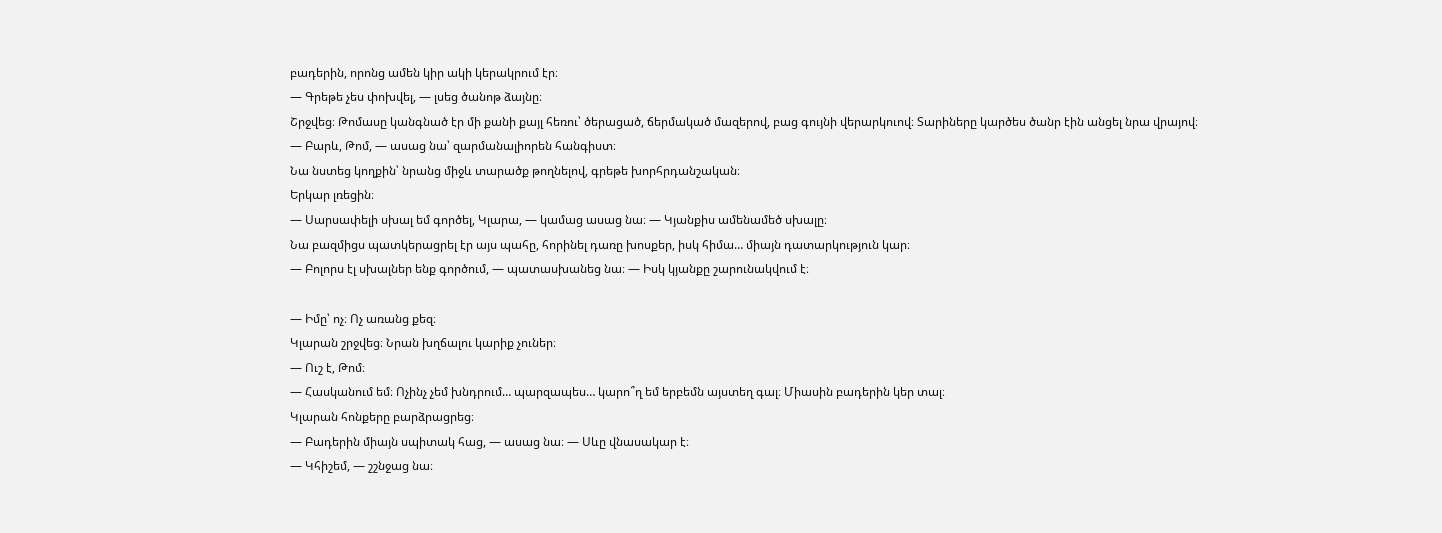բադերին, որոնց ամեն կիր ակի կերակրում էր։
— Գրեթե չես փոխվել, — լսեց ծանոթ ձայնը։
Շրջվեց։ Թոմասը կանգնած էր մի քանի քայլ հեռու՝ ծերացած, ճերմակած մազերով, բաց գույնի վերարկուով։ Տարիները կարծես ծանր էին անցել նրա վրայով։
— Բարև, Թոմ, — ասաց նա՝ զարմանալիորեն հանգիստ։
Նա նստեց կողքին՝ նրանց միջև տարածք թողնելով, գրեթե խորհրդանշական։
Երկար լռեցին։
— Սարսափելի սխալ եմ գործել, Կլարա, — կամաց ասաց նա։ — Կյանքիս ամենամեծ սխալը։
Նա բազմիցս պատկերացրել էր այս պահը, հորինել դառը խոսքեր, իսկ հիմա… միայն դատարկություն կար։
— Բոլորս էլ սխալներ ենք գործում, — պատասխանեց նա։ — Իսկ կյանքը շարունակվում է։

— Իմը՝ ոչ։ Ոչ առանց քեզ։
Կլարան շրջվեց։ Նրան խղճալու կարիք չուներ։
— Ուշ է, Թոմ։
— Հասկանում եմ։ Ոչինչ չեմ խնդրում… պարզապես… կարո՞ղ եմ երբեմն այստեղ գալ։ Միասին բադերին կեր տալ։
Կլարան հոնքերը բարձրացրեց։
— Բադերին միայն սպիտակ հաց, — ասաց նա։ — Սևը վնասակար է։
— Կհիշեմ, — շշնջաց նա։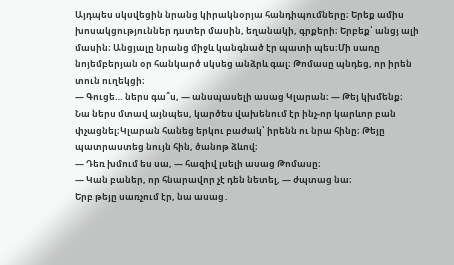Այդպես սկսվեցին նրանց կիրակնօրյա հանդիպումները։ Երեք ամիս խոսակցություններ դստեր մասին, եղանակի, գրքերի։ Երբեք՝ անցյ ալի մասին։ Անցյալը նրանց միջև կանգնած էր պատի պես։Մի սառը նոյեմբերյան օր հանկարծ սկսեց անձրև գալ։ Թոմասը պնդեց, որ իրեն տուն ուղեկցի։
— Գուցե… ներս գա՞ս, — անսպասելի ասաց Կլարան։ — Թեյ կխմենք։
Նա ներս մտավ այնպես, կարծես վախենում էր ինչ-որ կարևոր բան փչացնել։Կլարան հանեց երկու բաժակ՝ իրենն ու նրա հինը։ Թեյը պատրաստեց նույն հին, ծանոթ ձևով։
— Դեռ խմում ես սա, — հազիվ լսելի ասաց Թոմասը։
— Կան բաներ, որ հնարավոր չէ դեն նետել, — ժպտաց նա։
Երբ թեյը սառչում էր, նա ասաց․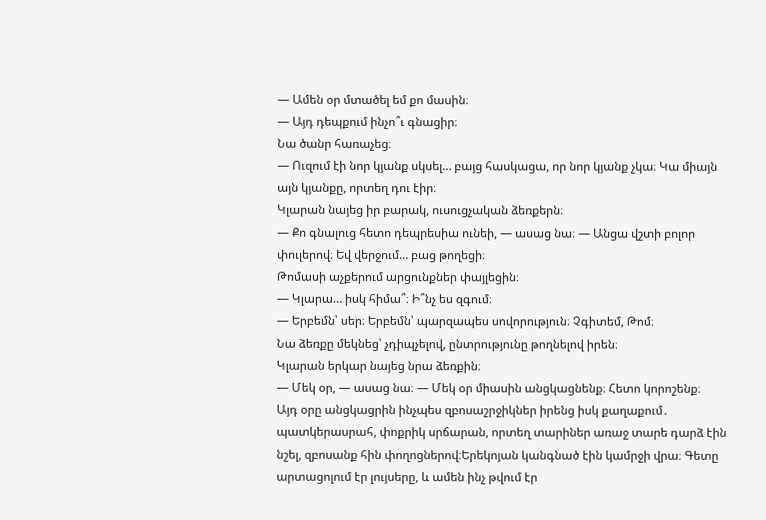— Ամեն օր մտածել եմ քո մասին։
— Այդ դեպքում ինչո՞ւ գնացիր։
Նա ծանր հառաչեց։
— Ուզում էի նոր կյանք սկսել… բայց հասկացա, որ նոր կյանք չկա։ Կա միայն այն կյանքը, որտեղ դու էիր։
Կլարան նայեց իր բարակ, ուսուցչական ձեռքերն։
— Քո գնալուց հետո դեպրեսիա ունեի, — ասաց նա։ — Անցա վշտի բոլոր փուլերով։ Եվ վերջում… բաց թողեցի։
Թոմասի աչքերում արցունքներ փայլեցին։
— Կլարա… իսկ հիմա՞։ Ի՞նչ ես զգում։
— Երբեմն՝ սեր։ Երբեմն՝ պարզապես սովորություն։ Չգիտեմ, Թոմ։
Նա ձեռքը մեկնեց՝ չդիպչելով, ընտրությունը թողնելով իրեն։
Կլարան երկար նայեց նրա ձեռքին։
— Մեկ օր, — ասաց նա։ — Մեկ օր միասին անցկացնենք։ Հետո կորոշենք։
Այդ օրը անցկացրին ինչպես զբոսաշրջիկներ իրենց իսկ քաղաքում․ պատկերասրահ, փոքրիկ սրճարան, որտեղ տարիներ առաջ տարե դարձ էին նշել, զբոսանք հին փողոցներով։Երեկոյան կանգնած էին կամրջի վրա։ Գետը արտացոլում էր լույսերը, և ամեն ինչ թվում էր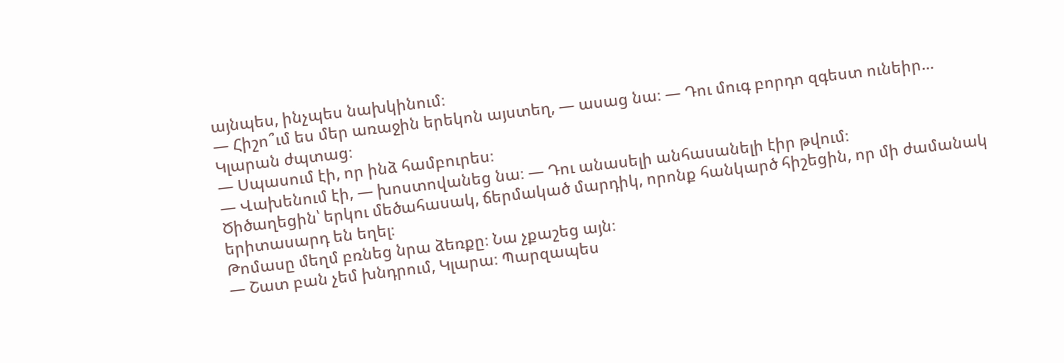այնպես, ինչպես նախկինում։
— Հիշո՞ւմ ես մեր առաջին երեկոն այստեղ, — ասաց նա։ — Դու մուգ բորդո զգեստ ունեիր…
Կլարան ժպտաց։
— Սպասում էի, որ ինձ համբուրես։
— Վախենում էի, — խոստովանեց նա։ — Դու անասելի անհասանելի էիր թվում։
Ծիծաղեցին՝ երկու մեծահասակ, ճերմակած մարդիկ, որոնք հանկարծ հիշեցին, որ մի ժամանակ երիտասարդ են եղել։
Թոմասը մեղմ բռնեց նրա ձեռքը։ Նա չքաշեց այն։
— Շատ բան չեմ խնդրում, Կլարա։ Պարզապես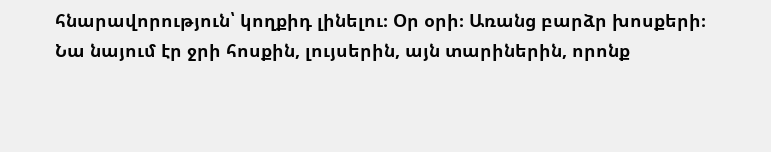հնարավորություն՝ կողքիդ լինելու։ Օր օրի։ Առանց բարձր խոսքերի։
Նա նայում էր ջրի հոսքին, լույսերին, այն տարիներին, որոնք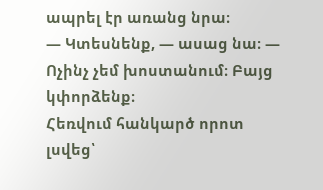ապրել էր առանց նրա։
— Կտեսնենք, — ասաց նա։ — Ոչինչ չեմ խոստանում։ Բայց կփորձենք։
Հեռվում հանկարծ որոտ լսվեց՝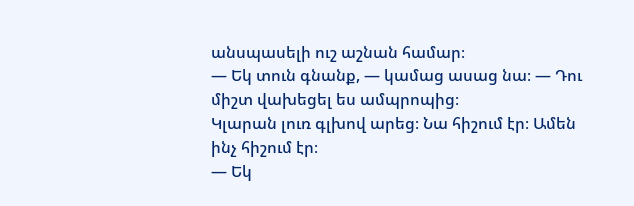անսպասելի ուշ աշնան համար։
— Եկ տուն գնանք, — կամաց ասաց նա։ — Դու միշտ վախեցել ես ամպրոպից։
Կլարան լուռ գլխով արեց։ Նա հիշում էր։ Ամեն ինչ հիշում էր։
— Եկ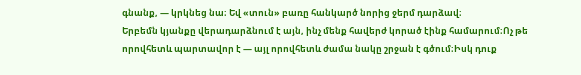գնանք, — կրկնեց նա։ Եվ «տուն» բառը հանկարծ նորից ջերմ դարձավ։
Երբեմն կյանքը վերադարձնում է այն, ինչ մենք հավերժ կորած էինք համարում։Ոչ թե որովհետև պարտավոր է — այլ որովհետև ժամա նակը շրջան է գծում։Իսկ դուք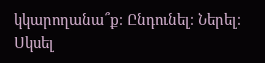կկարողանա՞ք։ Ընդունել։ Ներել։ Սկսել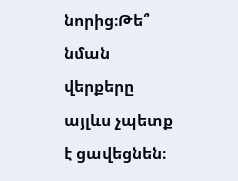նորից։Թե՞ նման վերքերը այլևս չպետք է ցավեցնեն։